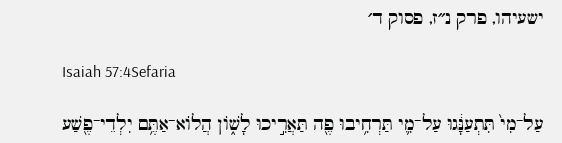ישעיהו, פרק נ״ז, פסוק ד׳

Isaiah 57:4Sefaria

עַל־מִי֙ תִּתְעַנָּ֔גוּ עַל־מִ֛י תַּרְחִ֥יבוּ פֶ֖ה תַּאֲרִ֣יכוּ לָשׁ֑וֹן הֲלוֹא־אַתֶּ֥ם יִלְדֵי־פֶ֖שַׁע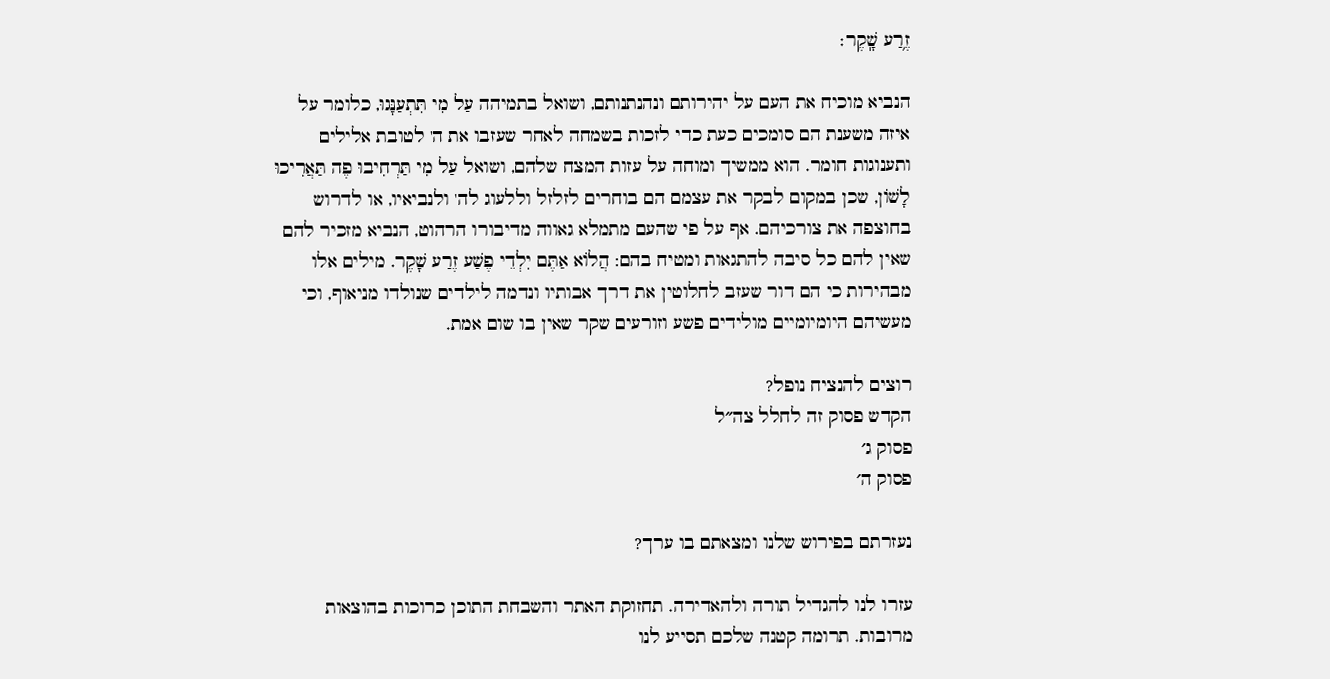זֶ֥רַע שָֽׁקֶר׃

הנביא מוכיח את העם על יהירותם ונהנתנותם, ושואל בתמיהה עַל מִי תִּתְעַנָּגוּ, כלומר על איזה משענת הם סומכים כעת כדי לזכות בשמחה לאחר שעזבו את ה' לטובת אלילים ותענוגות חומר. הוא ממשיך ומוחה על עזות המצח שלהם, ושואל עַל מִי תַּרְחִיבוּ פֶה תַּאֲרִיכוּ לָשׁוֹן, שכן במקום לבקר את עצמם הם בוחרים לזלזל וללעוג לה' ולנביאיו, או לדרוש בחוצפה את צורכיהם. אף על פי שהעם מתמלא גאווה מדיבורו הרהוט, הנביא מזכיר להם שאין להם כל סיבה להתגאות ומטיח בהם: הֲלוֹא אַתֶּם יִלְדֵי פֶשַׁע זֶרַע שָׁקֶר. מילים אלו מבהירות כי הם דור שעזב לחלוטין את דרך אבותיו ונדמה לילדים שנולדו מניאוף, וכי מעשיהם היומיומיים מולידים פשע וזורעים שקר שאין בו שום אמת.

רוצים להנציח נופל?
הקדש פסוק זה לחלל צה״ל
פסוק ג׳
פסוק ה׳

נעזרתם בפירוש שלנו ומצאתם בו ערך?

עזרו לנו להגדיל תורה ולהאדירה. תחזוקת האתר והשבחת התוכן כרוכות בהוצאות מרובות. תרומה קטנה שלכם תסייע לנו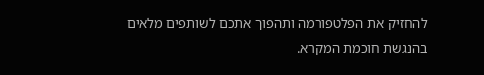להחזיק את הפלטפורמה ותהפוך אתכם לשותפים מלאים בהנגשת חוכמת המקרא.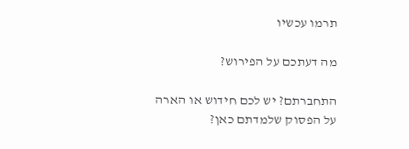תרמו עכשיו

מה דעתכם על הפירוש?

התחברתם? יש לכם חידוש או הארה על הפסוק שלמדתם כאן?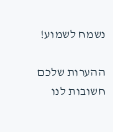נשמח לשמוע!

ההערות שלכם חשובות לנו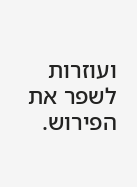ועוזרות לשפר את הפירוש.